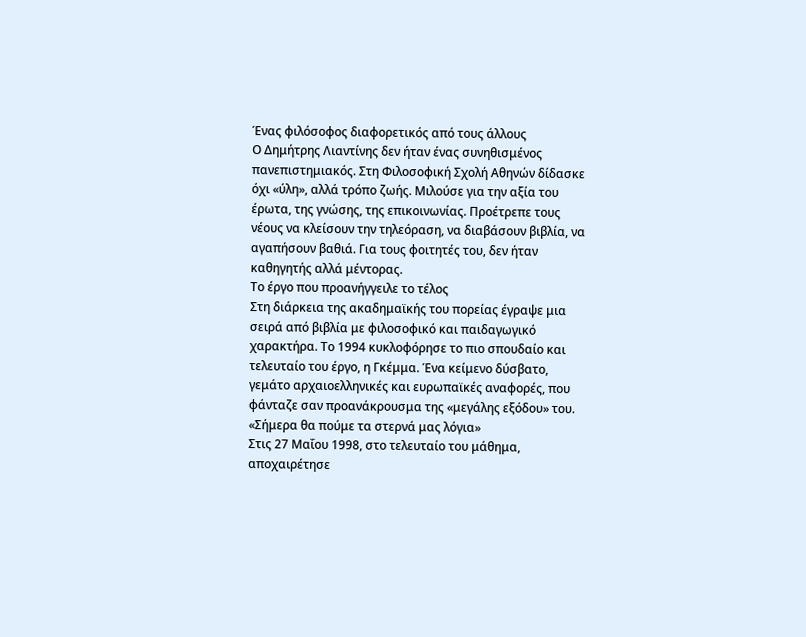Ένας φιλόσοφος διαφορετικός από τους άλλους
Ο Δημήτρης Λιαντίνης δεν ήταν ένας συνηθισμένος πανεπιστημιακός. Στη Φιλοσοφική Σχολή Αθηνών δίδασκε όχι «ύλη», αλλά τρόπο ζωής. Μιλούσε για την αξία του έρωτα, της γνώσης, της επικοινωνίας. Προέτρεπε τους νέους να κλείσουν την τηλεόραση, να διαβάσουν βιβλία, να αγαπήσουν βαθιά. Για τους φοιτητές του, δεν ήταν καθηγητής αλλά μέντορας.
Το έργο που προανήγγειλε το τέλος
Στη διάρκεια της ακαδημαϊκής του πορείας έγραψε μια σειρά από βιβλία με φιλοσοφικό και παιδαγωγικό χαρακτήρα. Το 1994 κυκλοφόρησε το πιο σπουδαίο και τελευταίο του έργο, η Γκέμμα. Ένα κείμενο δύσβατο, γεμάτο αρχαιοελληνικές και ευρωπαϊκές αναφορές, που φάνταζε σαν προανάκρουσμα της «μεγάλης εξόδου» του.
«Σήμερα θα πούμε τα στερνά μας λόγια»
Στις 27 Μαΐου 1998, στο τελευταίο του μάθημα, αποχαιρέτησε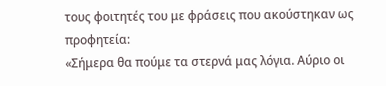τους φοιτητές του με φράσεις που ακούστηκαν ως προφητεία:
«Σήμερα θα πούμε τα στερνά μας λόγια. Αύριο οι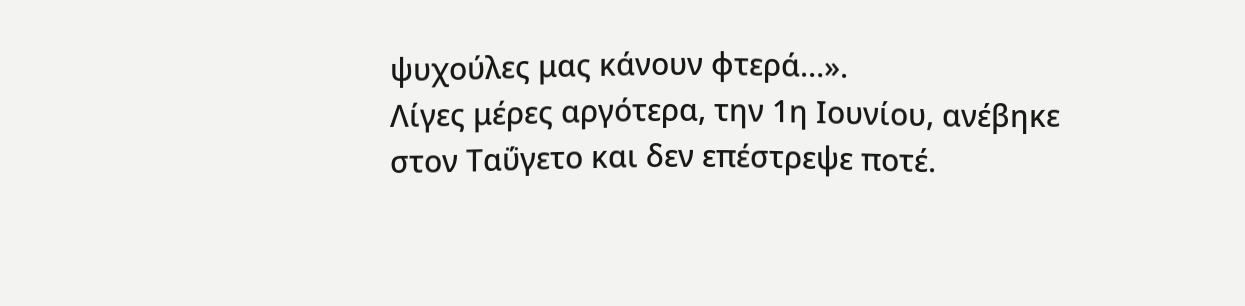ψυχούλες μας κάνουν φτερά…».
Λίγες μέρες αργότερα, την 1η Ιουνίου, ανέβηκε στον Ταΰγετο και δεν επέστρεψε ποτέ.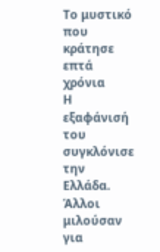Το μυστικό που κράτησε επτά χρόνια
Η εξαφάνισή του συγκλόνισε την Ελλάδα. Άλλοι μιλούσαν για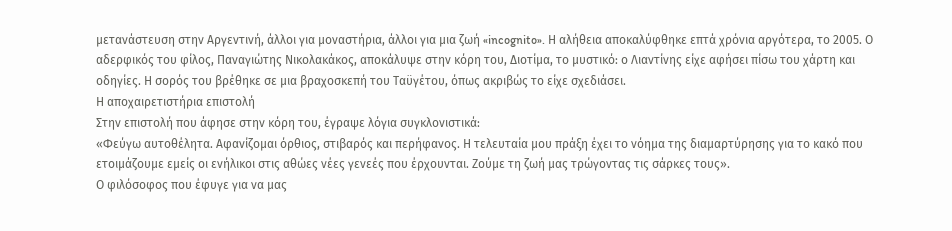μετανάστευση στην Αργεντινή, άλλοι για μοναστήρια, άλλοι για μια ζωή «incognito». Η αλήθεια αποκαλύφθηκε επτά χρόνια αργότερα, το 2005. Ο αδερφικός του φίλος, Παναγιώτης Νικολακάκος, αποκάλυψε στην κόρη του, Διοτίμα, το μυστικό: ο Λιαντίνης είχε αφήσει πίσω του χάρτη και οδηγίες. Η σορός του βρέθηκε σε μια βραχοσκεπή του Ταϋγέτου, όπως ακριβώς το είχε σχεδιάσει.
Η αποχαιρετιστήρια επιστολή
Στην επιστολή που άφησε στην κόρη του, έγραψε λόγια συγκλονιστικά:
«Φεύγω αυτοθέλητα. Αφανίζομαι όρθιος, στιβαρός και περήφανος. Η τελευταία μου πράξη έχει το νόημα της διαμαρτύρησης για το κακό που ετοιμάζουμε εμείς οι ενήλικοι στις αθώες νέες γενεές που έρχουνται. Ζούμε τη ζωή μας τρώγοντας τις σάρκες τους».
Ο φιλόσοφος που έφυγε για να μας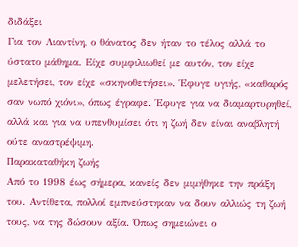διδάξει
Για τον Λιαντίνη, ο θάνατος δεν ήταν το τέλος αλλά το ύστατο μάθημα. Είχε συμφιλιωθεί με αυτόν, τον είχε μελετήσει, τον είχε «σκηνοθετήσει». Έφυγε υγιής, «καθαρός σαν νωπό χιόνι», όπως έγραφε. Έφυγε για να διαμαρτυρηθεί, αλλά και για να υπενθυμίσει ότι η ζωή δεν είναι αναβλητή ούτε αναστρέψιμη.
Παρακαταθήκη ζωής
Από το 1998 έως σήμερα, κανείς δεν μιμήθηκε την πράξη του. Αντίθετα, πολλοί εμπνεύστηκαν να δουν αλλιώς τη ζωή τους, να της δώσουν αξία. Όπως σημειώνει ο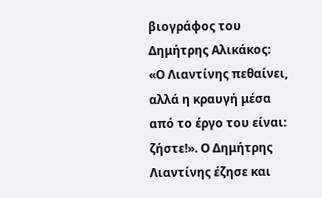βιογράφος του Δημήτρης Αλικάκος:
«Ο Λιαντίνης πεθαίνει, αλλά η κραυγή μέσα από το έργο του είναι: ζήστε!». Ο Δημήτρης Λιαντίνης έζησε και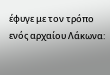έφυγε με τον τρόπο ενός αρχαίου Λάκωνα: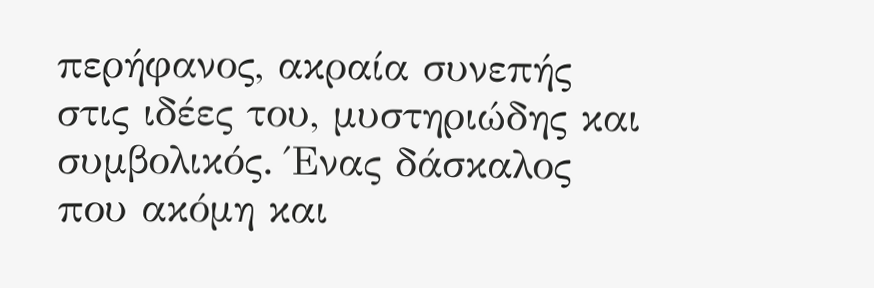περήφανος, ακραία συνεπής στις ιδέες του, μυστηριώδης και συμβολικός. Ένας δάσκαλος που ακόμη και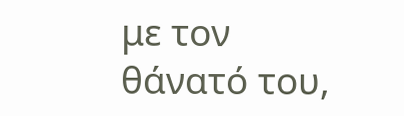με τον θάνατό του,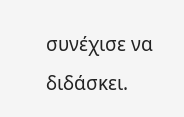συνέχισε να διδάσκει.